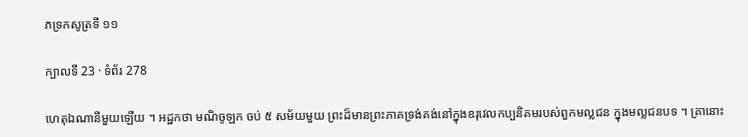ភទ្រកសូត្រទី ១១

ក្បាលទី 23 · ទំព័រ 278

ហេតុឯណានីមួយឡើយ ។ អដ្ឋកថា មណិចូឡក ចប់ ៥ សម័យមួយ ព្រះដ៏មានព្រះភាគទ្រង់គង់នៅក្នុងឧរុវេលកប្បនិគមរបស់ពួកមល្លជន ក្នុងមល្លជនបទ ។ គ្រានោះ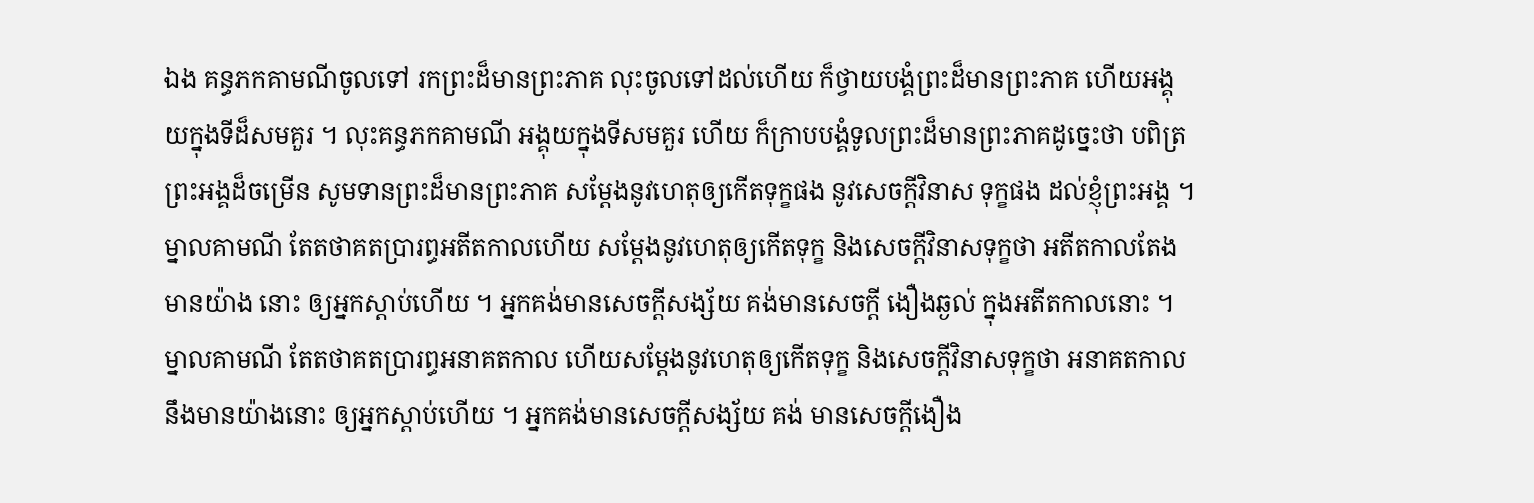ឯង គន្ធភកគាមណីចូលទៅ រកព្រះដ៏មានព្រះភាគ លុះចូលទៅដល់ហើយ ក៏ថ្វាយបង្គំព្រះដ៏មានព្រះភាគ ហើយអង្គុយក្នុងទីដ៏សមគួរ ។ លុះគន្ធភកគាមណី អង្គុយក្នុងទីសមគួរ ហើយ ក៏ក្រាបបង្គំទូលព្រះដ៏មានព្រះភាគដូច្នេះថា បពិត្រព្រះអង្គដ៏ចម្រើន សូមទានព្រះដ៏មានព្រះភាគ សម្តែងនូវហេតុឲ្យកើតទុក្ខផង នូវសេចក្តីវិនាស ទុក្ខផង ដល់ខ្ញុំព្រះអង្គ ។ ម្នាលគាមណី តែតថាគតប្រារព្ធអតីតកាលហើយ សម្តែងនូវហេតុឲ្យកើតទុក្ខ និងសេចក្តីវិនាសទុក្ខថា អតីតកាលតែងមានយ៉ាង នោះ ឲ្យអ្នកស្តាប់ហើយ ។ អ្នកគង់មានសេចក្តីសង្ស័យ គង់មានសេចក្តី ងឿងឆ្ងល់ ក្នុងអតីតកាលនោះ ។ ម្នាលគាមណី តែតថាគតប្រារព្ធអនាគតកាល ហើយសម្តែងនូវហេតុឲ្យកើតទុក្ខ និងសេចក្តីវិនាសទុក្ខថា អនាគតកាល នឹងមានយ៉ាងនោះ ឲ្យអ្នកស្តាប់ហើយ ។ អ្នកគង់មានសេចក្តីសង្ស័យ គង់ មានសេចក្តីងឿង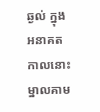ឆ្ងល់ ក្នុងអនាគតកាលនោះ ម្នាលគាម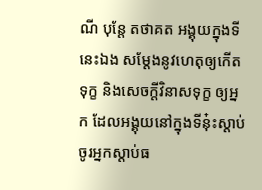ណី បុន្តែ តថាគត អង្គុយក្នុងទីនេះឯង សម្តែងនូវហេតុឲ្យកើតទុក្ខ និងសេចក្តីវិនាសទុក្ខ ឲ្យអ្នក ដែលអង្គុយនៅក្នុងទីនុ៎ះស្តាប់ ចូរអ្នកស្តាប់ធ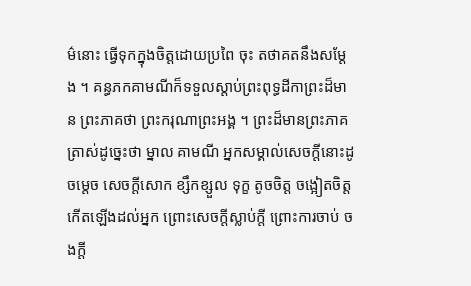ម៌នោះ ធ្វើទុកក្នុងចិត្តដោយប្រពៃ ចុះ តថាគតនឹងសម្តែង ។ គន្ធភកគាមណីក៏ទទួលស្តាប់ព្រះពុទ្ធដីកាព្រះដ៏មាន ព្រះភាគថា ព្រះករុណាព្រះអង្គ ។ ព្រះដ៏មានព្រះភាគត្រាស់ដូច្នេះថា ម្នាល គាមណី អ្នកសម្គាល់សេចក្តីនោះដូចម្តេច សេចក្តីសោក ខ្សឹកខ្សួល ទុក្ខ តូចចិត្ត ចង្អៀតចិត្ត កើតឡើងដល់អ្នក ព្រោះសេចក្តីស្លាប់ក្តី ព្រោះការចាប់ ចងក្តី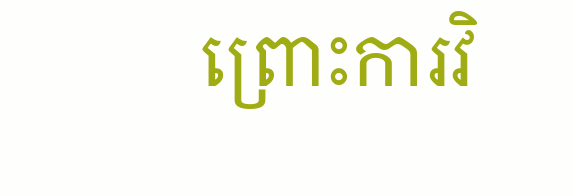ព្រោះការវិ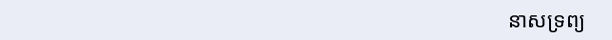នាសទ្រព្យ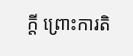ក្តី ព្រោះការតិ